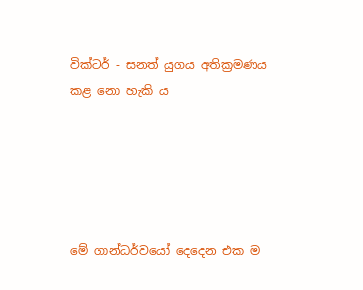වික්ටර් - සනත් යුගය අතික්‍රමණය කළ නො හැකි ය





මේ ගාන්ධර්වයෝ දෙදෙන එක ම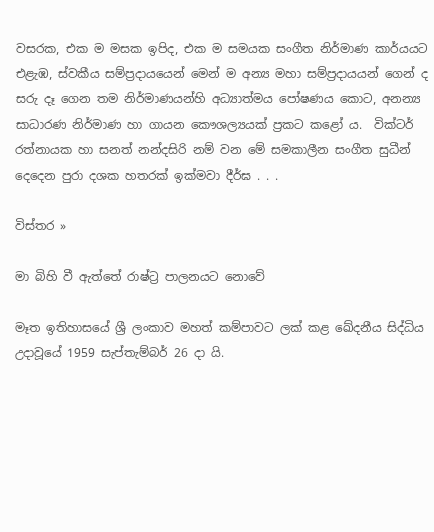වසරක, එක ම මසක ඉපිද, එක ම සමයක සංගීත නිර්මාණ කාර්යයට එළැඹ, ස්වකීය සම්ප්‍රදායයෙන් මෙන් ම අන්‍ය මහා සම්ප්‍රදායයන් ගෙන් ද සරු දෑ ගෙන තම නිර්මාණයන්හි අධ්‍යාත්මය පෝෂණය කොට, අනන්‍ය සාධාරණ නිර්මාණ හා ගායන කෞශල්‍යයක් ප්‍රකට කළෝ ය.  වික්ටර් රත්නායක හා සනත් නන්දසිරි නම් වන මේ සමකාලීන සංගීත සුධීන් දෙදෙන පුරා දශක හතරක් ඉක්මවා දීර්ඝ . . .

විස්තර »

මා බිහි වී ඇත්තේ රාෂ්ට්‍ර පාලනයට නොවේ

මෑත ඉතිහාසයේ ශ්‍රී ලංකාව මහත් කම්පාවට ලක් කළ ඛේදනීය සිද්ධිය උදාවූයේ 1959 සැප්තැම්බර් 26 දා යි.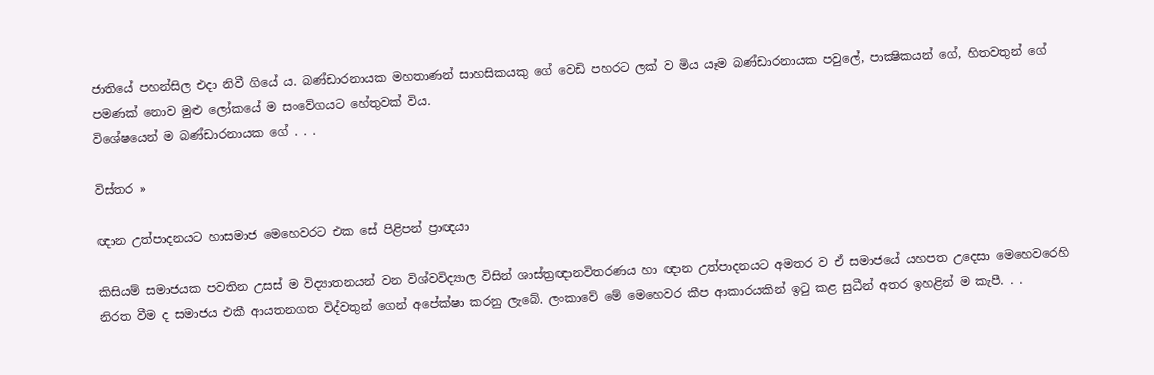ජාතියේ පහන්සිල එදා නිවී ගියේ ය. බණ්ඩාරනායක මහතාණන් සාහසිකයකු ගේ වෙඩි පහරට ලක් ව මිය යෑම බණ්ඩාරනායක පවුලේ, පාක්‍ෂිකයන් ගේ, හිතවතුන් ගේ පමණක් නොව මුළු ලෝකයේ ම සංවේගයට හේතුවක් විය.
විශේෂයෙන් ම බණ්ඩාරනායක ගේ . . .

විස්තර »

ඥාන උත්පාදනයට හාසමාජ මෙහෙවරට එක සේ පිළිපන් ප්‍රාඥයා

කිසියම් සමාජයක පවතින උසස් ම විද්‍යාතනයන් වන විශ්වවිද්‍යාල විසින් ශාස්ත්‍රඥානවිතරණය හා ඥාන උත්පාදනයට අමතර ව ඒ සමාජයේ යහපත උදෙසා මෙහෙවරෙහි නිරත වීම ද සමාජය එකී ආයතනගත විද්වතුන් ගෙන් අපේක්ෂා කරනු ලැබේ. ලංකාවේ මේ මෙහෙවර කීප ආකාරයකින් ඉටු කළ සුධීන් අතර ඉහළින් ම කැපී. . .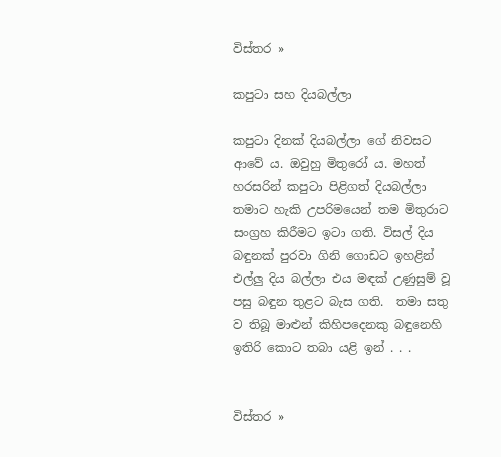විස්තර »

කපුටා සහ දියබල්ලා

කපුටා දිනක් දියබල්ලා ගේ නිවසට ආවේ ය. ඔවුහු මිතුරෝ ය. මහත් හරසරින් කපුටා පිළිගත් දියබල්ලා තමාට හැකි උපරිමයෙන් තම මිතුරාට සංග්‍රහ කිරීමට ඉටා ගති. විසල් දිය බඳුනක් පුරවා ගිනි ගොඩට ඉහළින් එල්ලු දිය බල්ලා එය මඳක් උණුසුම් වූ පසු බඳුන තුළට බැස ගති.  තමා සතු ව තිබූ මාළුන් කිහිපදෙනකු බඳුනෙහි ඉතිරි කොට තබා යළි ඉන් . . .


විස්තර »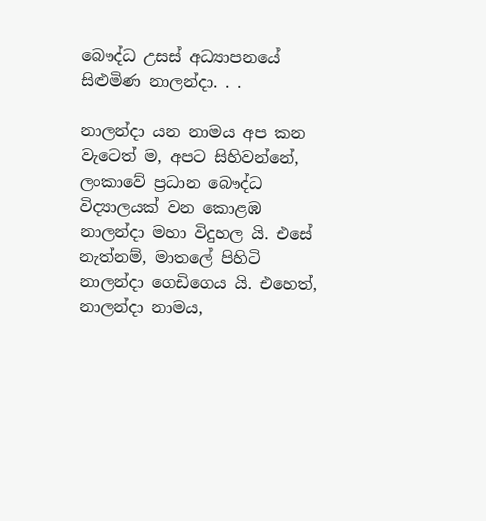බෞද්ධ උසස් අධ්‍යාපනයේ සිළුමිණ නාලන්දා. . .

නාලන්දා යන නාමය අප කන වැටෙත් ම, අපට සිහිවන්නේ, ලංකාවේ ප්‍රධාන බෞද්ධ විද්‍යාලයක් වන කොළඹ නාලන්දා මහා විදුහල යි. එසේ නැත්නම්, මාතලේ පිහිටි නාලන්දා ගෙඩිගෙය යි. එහෙත්, නාලන්දා නාමය,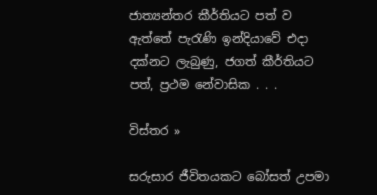ජාත්‍යන්තර කීර්තියට පත් ව ඇත්තේ පැරැණි ඉන්දියාවේ එදා දක්නට ලැබුණු, ජගත් කීර්තියට පත්, ප්‍රථම නේවාසික . . .

විස්තර »

සරුසාර ජීවිතයකට බෝසත් උපමා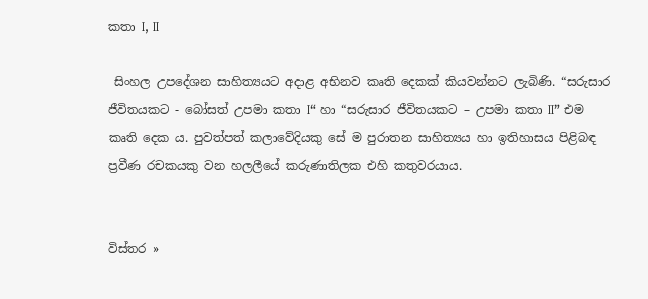කතා I, II

 සිංහල උපදේශන සාහිත්‍යයට අදාළ අභිනව කෘති දෙකක් කියවන්නට ලැබිණි. “සරුසාර ජීවිතයකට - බෝසත් උපමා කතා I“ හා “සරුසාර ජීවිතයකට – උපමා කතා II” එම කෘති දෙක ය. පුවත්පත් කලාවේදියකු සේ ම පුරාතන සාහිත්‍යය හා ඉතිහාසය පිළිබඳ ප්‍රවීණ රචකයකු වන හලලීයේ කරුණාතිලක එහි කතුවරයාය.


විස්තර »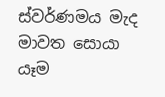ස්වර්ණමය මැද මාවත සොයා යෑම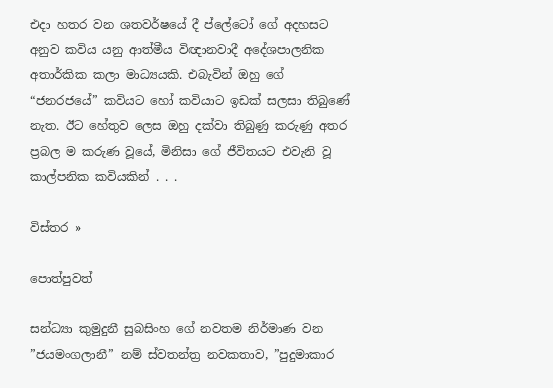එදා හතර වන ශතවර්ෂයේ දී ප්ලේටෝ ගේ අදහසට අනුව කවිය යනු ආත්මීය විඥානවාදී අදේශපාලනික අතාර්කික කලා මාධ්‍යයකි. එබැවින් ඔහු ගේ “ජනරජයේ” කවියට හෝ කවියාට ඉඩක් සලසා තිබුණේ නැත. ඊට හේතුව ලෙස ඔහු දක්වා තිබුණු කරුණු අතර ප්‍රබල ම කරුණ වූයේ, මිනිසා ගේ ජීවිතයට එවැනි වූ කාල්පනික කවියකින් . . .

විස්තර »

පොත්පුවත්

සන්ධ්‍යා කුමුදුනී සුබසිංහ ගේ නවතම නිර්මාණ වන ”ජයමංගලානී” නම් ස්වතන්ත්‍ර නවකතාව, ”පුදුමාකාර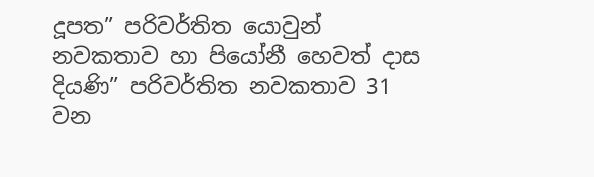දූපත” පරිවර්තිත යොවුන් නවකතාව හා පියෝනී හෙවත් දාස දියණි” පරිවර්තිත නවකතාව 31 වන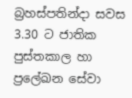බ්‍රහස්පතින්දා සවස 3.30 ට ජාතික පුස්තකාල හා ප්‍රලේඛන සේවා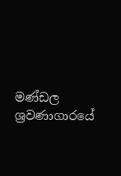මණ්ඩල ශ්‍රවණාගාරයේ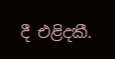දී එළිදකී.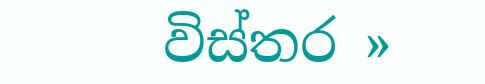විස්තර »